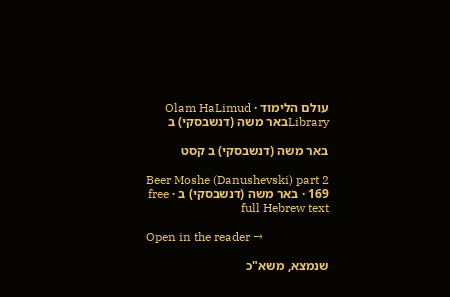עולם הלימוד · Olam HaLimud
Libraryבאר משה (דנשבסקי) ב

באר משה (דנשבסקי) ב קסט

Beer Moshe (Danushevski) part 2 169 · באר משה (דנשבסקי) ב · free full Hebrew text

Open in the reader →

שנמצא, משא"כ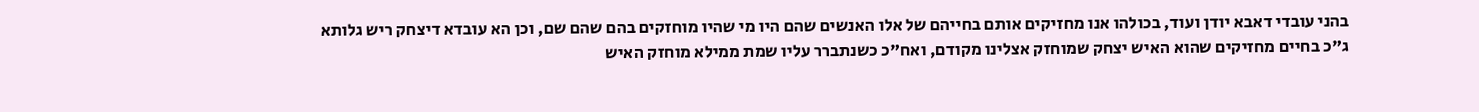בהני עובדי דאבא יודן ועוד, בכולהו אנו מחזיקים אותם בחייהם של אלו האנשים שהם היו מי שהיו מוחזקים בהם שהם שם, וכן הא עובדא דיצחק ריש גלותא ג"כ בחיים מחזיקים שהוא האיש יצחק שמוחזק אצלינו מקודם, ואח"כ כשנתברר עליו שמת ממילא מוחזק האיש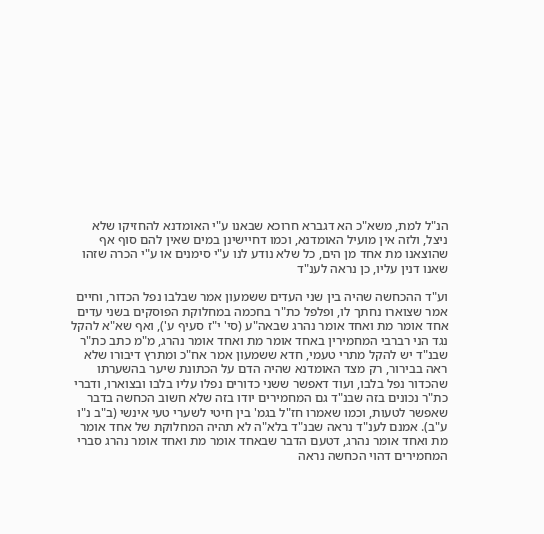הנ"ל למת, משא"כ הא דגברא חרוכא שבאנו ע"י האומדנא להחזיקו שלא ניצל, ולזה אין מועיל האומדנא, וכמו דחיישינן במים שאין להם סוף אף שהוצאנו מת אחד מן הים, כל שלא נודע לנו ע"י סימנים או ע"י הכרה שזהו שאנו דנין עליו, כן נראה לענ"ד

וע"ד ההכחשה שהיה בין שני העדים ששמעון אמר שבלבו נפל הכדור, וחיים אמר שצוארו נחתך לו, ופלפל כת"ר בחכמה במחלוקת הפוסקים בשני עדים אחד אומר מת ואחד אומר נהרג שבאה"ע (סי' י"ז סעיף ע'), ואף שא"א להקל נגד הני רברבי המחמירין באחד אומר מת ואחד אומר נהרג, מ"מ כתב כת"ר שבנ"ד יש להקל מתרי טעמי, חדא ששמעון אמר אח"כ ומתרץ דיבורו שלא ראה בבירור, רק מצד האומדנא שהיה הדם על הכתונת שיער בהשערתו שהכדור נפל בלבו, ועוד דאפשר ששני כדורים נפלו עליו בלבו ובצוארו, ודברי כת"ר נכונים בזה שבנ"ד גם המחמירים יודו בזה שלא חשוב הכחשה בדבר שאפשר לטעות, וכמו שאמרו חז"ל בגמ' בין חיטי לשערי טעי אינשי (ב"ב נ"ו ע"ב). אמנם לענ"ד נראה שבנ"ד בלא"ה לא תהיה המחלוקת של אחד אומר מת ואחד אומר נהרג, דטעם הדבר שבאחד אומר מת ואחד אומר נהרג סברי המחמירים דהוי הכחשה נראה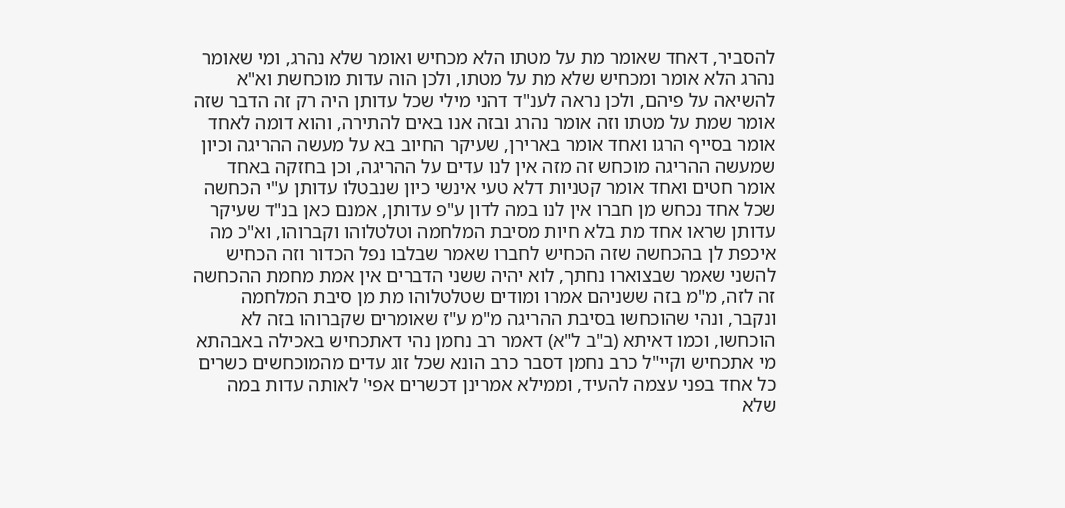להסביר, דאחד שאומר מת על מטתו הלא מכחיש ואומר שלא נהרג, ומי שאומר נהרג הלא אומר ומכחיש שלא מת על מטתו, ולכן הוה עדות מוכחשת וא"א להשיאה על פיהם, ולכן נראה לענ"ד דהני מילי שכל עדותן היה רק זה הדבר שזה אומר שמת על מטתו וזה אומר נהרג ובזה אנו באים להתירה, והוא דומה לאחד אומר בסייף הרגו ואחד אומר בארירן, שעיקר החיוב בא על מעשה ההריגה וכיון שמעשה ההריגה מוכחש זה מזה אין לנו עדים על ההריגה, וכן בחזקה באחד אומר חטים ואחד אומר קטניות דלא טעי אינשי כיון שנבטלו עדותן ע"י הכחשה שכל אחד נכחש מן חברו אין לנו במה לדון ע"פ עדותן, אמנם כאן בנ"ד שעיקר עדותן שראו אחד מת בלא חיות מסיבת המלחמה וטלטלוהו וקברוהו, וא"כ מה איכפת לן בהכחשה שזה הכחיש לחברו שאמר שבלבו נפל הכדור וזה הכחיש להשני שאמר שבצוארו נחתך, לוא יהיה ששני הדברים אין אמת מחמת ההכחשה זה לזה, מ"מ בזה ששניהם אמרו ומודים שטלטלוהו מת מן סיבת המלחמה ונקבר, ונהי שהוכחשו בסיבת ההריגה מ"מ ע"ז שאומרים שקברוהו בזה לא הוכחשו, וכמו דאיתא (ב"ב ל"א) דאמר רב נחמן נהי דאתכחיש באכילה באבהתא מי אתכחיש וקיי"ל כרב נחמן דסבר כרב הונא שכל זוג עדים מהמוכחשים כשרים כל אחד בפני עצמה להעיד, וממילא אמרינן דכשרים אפי' לאותה עדות במה שלא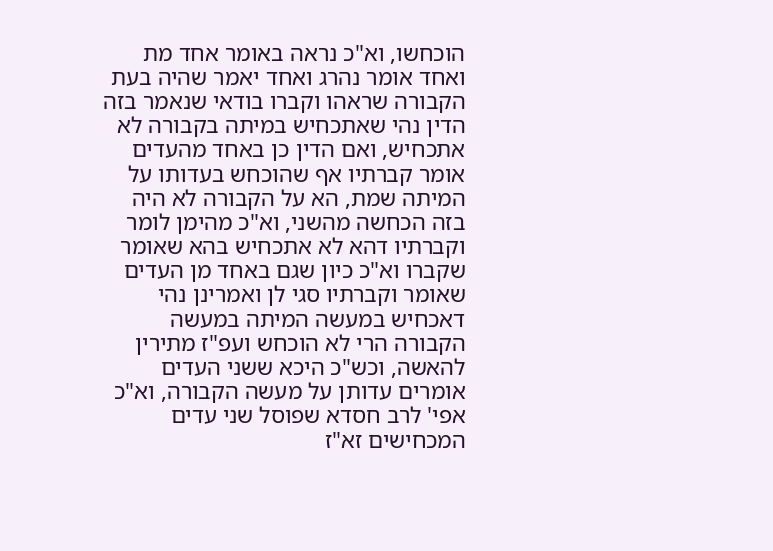הוכחשו, וא"כ נראה באומר אחד מת ואחד אומר נהרג ואחד יאמר שהיה בעת הקבורה שראהו וקברו בודאי שנאמר בזה הדין נהי שאתכחיש במיתה בקבורה לא אתכחיש, ואם הדין כן באחד מהעדים אומר קברתיו אף שהוכחש בעדותו על המיתה שמת, הא על הקבורה לא היה בזה הכחשה מהשני, וא"כ מהימן לומר וקברתיו דהא לא אתכחיש בהא שאומר שקברו וא"כ כיון שגם באחד מן העדים שאומר וקברתיו סגי לן ואמרינן נהי דאכחיש במעשה המיתה במעשה הקבורה הרי לא הוכחש ועפ"ז מתירין להאשה, וכש"כ היכא ששני העדים אומרים עדותן על מעשה הקבורה, וא"כ אפי' לרב חסדא שפוסל שני עדים המכחישים זא"ז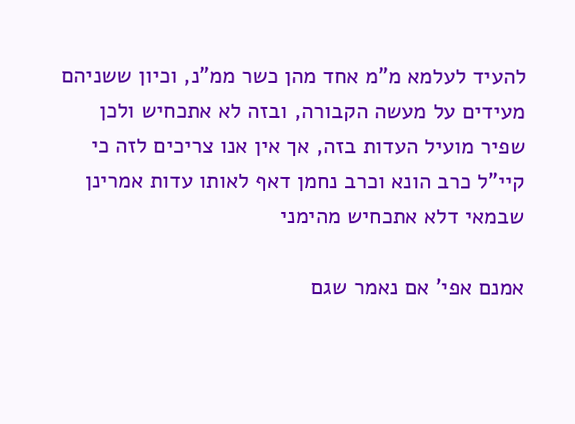להעיד לעלמא מ"מ אחד מהן כשר ממ"נ, וכיון ששניהם מעידים על מעשה הקבורה, ובזה לא אתכחיש ולכן שפיר מועיל העדות בזה, אך אין אנו צריכים לזה כי קיי"ל כרב הונא וכרב נחמן דאף לאותו עדות אמרינן שבמאי דלא אתכחיש מהימני

אמנם אפי' אם נאמר שגם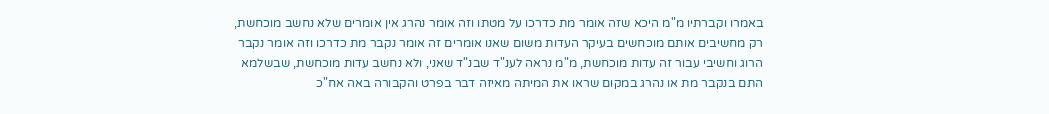באמרו וקברתיו מ"מ היכא שזה אומר מת כדרכו על מטתו וזה אומר נהרג אין אומרים שלא נחשב מוכחשת, רק מחשיבים אותם מוכחשים בעיקר העדות משום שאנו אומרים זה אומר נקבר מת כדרכו וזה אומר נקבר הרוג וחשיבי עבור זה עדות מוכחשת, מ"מ נראה לענ"ד שבנ"ד שאני, ולא נחשב עדות מוכחשת, שבשלמא התם בנקבר מת או נהרג במקום שראו את המיתה מאיזה דבר בפרט והקבורה באה אח"כ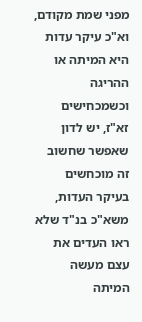מפני שמת מקודם, וא"כ עיקר עדות היא המיתה או ההריגה וכשמכחישים זא"ז, יש לדון שאפשר שחשוב זה מוכחשים בעיקר העדות, משא"כ בנ"ד שלא ראו העדים את עצם מעשה המיתה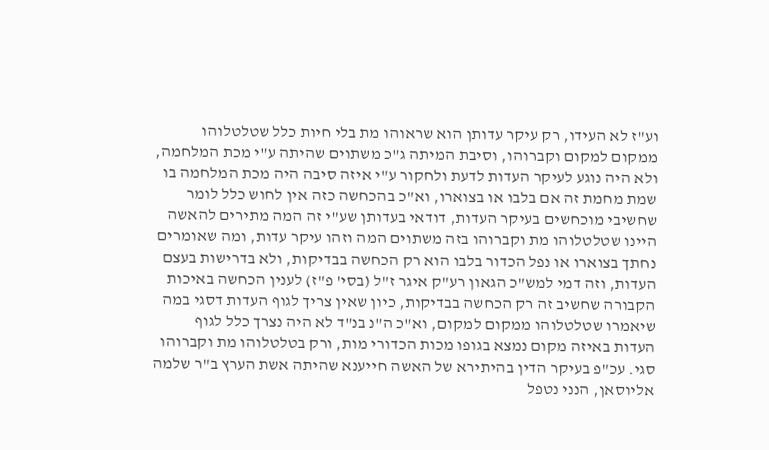וע"ז לא העידו, רק עיקר עדותן הוא שראוהו מת בלי חיות כלל שטלטלוהו ממקום למקום וקברוהו, וסיבת המיתה ג"כ משתוים שהיתה ע"י מכת המלחמה, ולא היה נוגע לעיקר העדות לדעת ולחקור ע"י איזה סיבה היה מכת המלחמה בו שמת מחמת זה אם בלבו או בצוארו, וא"כ בהכחשה כזה אין לחוש כלל לומר שחשיבי מוכחשים בעיקר העדות, דודאי בעדותן שע"י זה המה מתירים להאשה היינו שטלטלוהו מת וקברוהו בזה משתוים המה וזהו עיקר עדות, ומה שאומרים נחתך בצוארו או נפל הכדור בלבו הוא רק הכחשה בבדיקות, ולא בדרישות בעצם העדות, וזה דמי למש"כ הגאון רע"ק איגר ז"ל (בסי' פ"ז) לענין הכחשה באיכות הקבורה שחשיב זה רק הכחשה בבדיקות, כיון שאין צריך לגוף העדות דסגי במה שיאמרו שטלטלוהו ממקום למקום, וא"כ ה"נ בנ"ד לא היה נצרך כלל לגוף העדות באיזה מקום נמצא בגופו מכות הכדורי מות, ורק בטלטלוהו מת וקברוהו סגי. עכ"פ בעיקר הדין בהיתירא של האשה חייענא שהיתה אשת הערץ ב"ר שלמה אליוסאן, הנני נטפל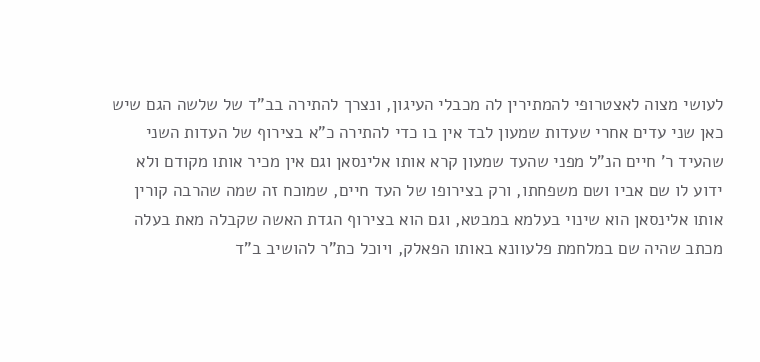לעושי מצוה לאצטרופי להמתירין לה מכבלי העיגון, ונצרך להתירה בב"ד של שלשה הגם שיש כאן שני עדים אחרי שעדות שמעון לבד אין בו כדי להתירה כ"א בצירוף של העדות השני שהעיד ר' חיים הנ"ל מפני שהעד שמעון קרא אותו אלינסאן וגם אין מכיר אותו מקודם ולא ידוע לו שם אביו ושם משפחתו, ורק בצירופו של העד חיים, שמוכח זה שמה שהרבה קורין אותו אלינסאן הוא שינוי בעלמא במבטא, וגם הוא בצירוף הגדת האשה שקבלה מאת בעלה מכתב שהיה שם במלחמת פלעוונא באותו הפאלק, ויוכל כת"ר להושיב ב"ד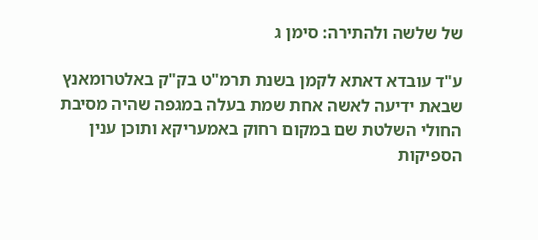של שלשה ולהתירה: סימן ג

ע"ד עובדא דאתא לקמן בשנת תרמ"ט בק"ק באלטרומאנץ שבאת ידיעה לאשה אחת שמת בעלה במגפה שהיה מסיבת החולי השלטת שם במקום רחוק באמעריקא ותוכן ענין הספיקות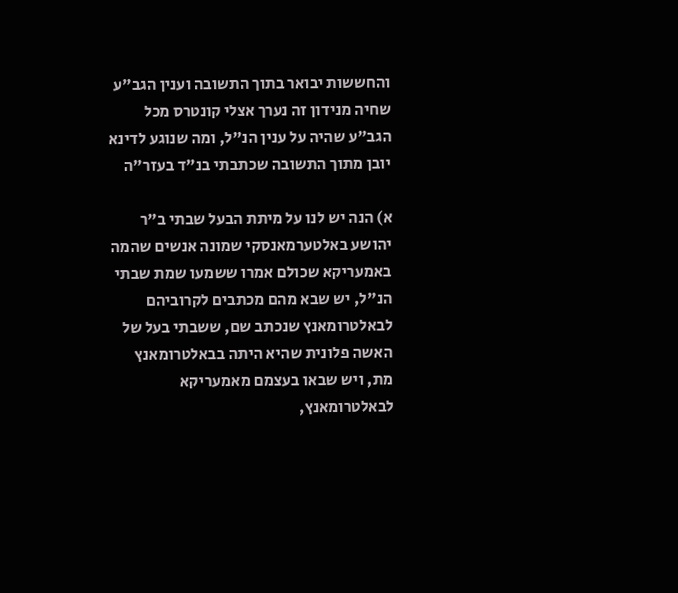והחששות יבואר בתוך התשובה וענין הגב"ע שחיה מנידון זה נערך אצלי קונטרס מכל הגב"ע שהיה על ענין הנ"ל, ומה שנוגע לדינא יובן מתוך התשובה שכתבתי בנ"ד בעזר"ה

א) הנה יש לנו על מיתת הבעל שבתי ב"ר יהושע באלטערמאנסקי שמונה אנשים שהמה באמעריקא שכולם אמרו ששמעו שמת שבתי הנ"ל, יש שבא מהם מכתבים לקרוביהם לבאלטרומאנץ שנכתב שם, ששבתי בעל של האשה פלונית שהיא היתה בבאלטרומאנץ מת, ויש שבאו בעצמם מאמעריקא לבאלטרומאנץ,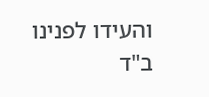והעידו לפנינו ב"ד